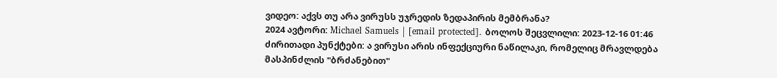ვიდეო: აქვს თუ არა ვირუსს უჯრედის ზედაპირის მემბრანა?
2024 ავტორი: Michael Samuels | [email protected]. ბოლოს შეცვლილი: 2023-12-16 01:46
ძირითადი პუნქტები: ა ვირუსი არის ინფექციური ნაწილაკი, რომელიც მრავლდება მასპინძლის "ბრძანებით"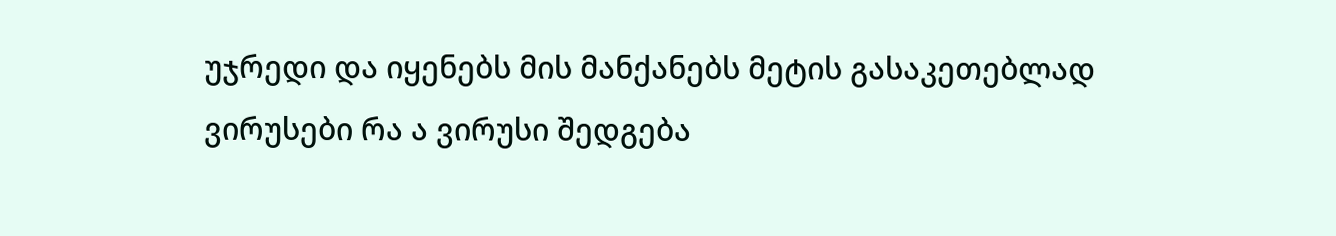უჯრედი და იყენებს მის მანქანებს მეტის გასაკეთებლად ვირუსები რა ა ვირუსი შედგება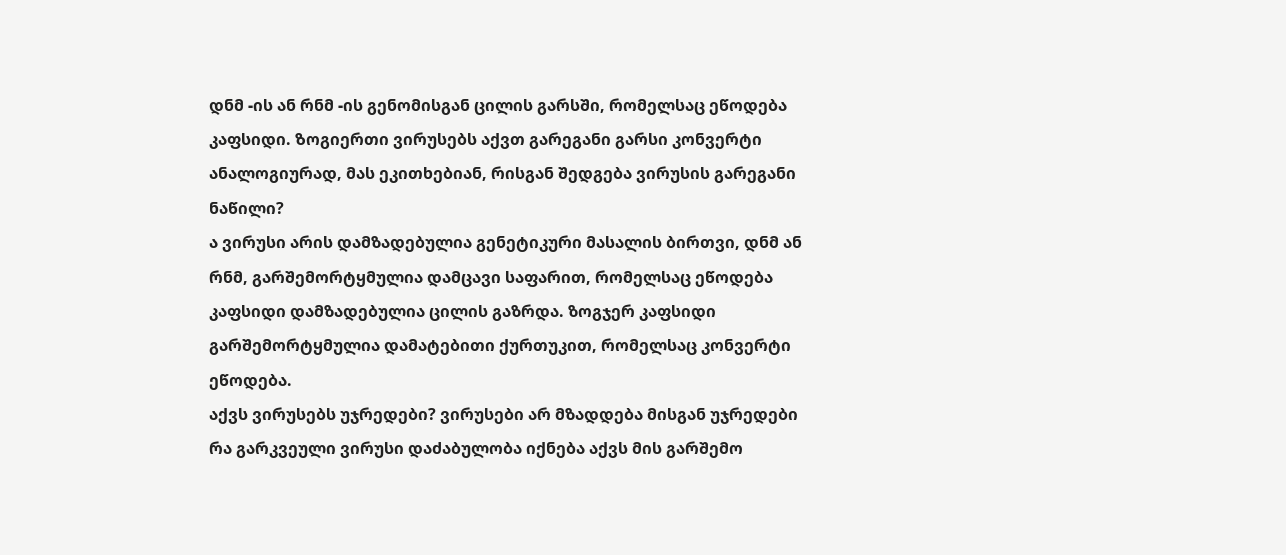დნმ -ის ან რნმ -ის გენომისგან ცილის გარსში, რომელსაც ეწოდება კაფსიდი. Ზოგიერთი ვირუსებს აქვთ გარეგანი გარსი კონვერტი
ანალოგიურად, მას ეკითხებიან, რისგან შედგება ვირუსის გარეგანი ნაწილი?
ა ვირუსი არის დამზადებულია გენეტიკური მასალის ბირთვი, დნმ ან რნმ, გარშემორტყმულია დამცავი საფარით, რომელსაც ეწოდება კაფსიდი დამზადებულია ცილის გაზრდა. ზოგჯერ კაფსიდი გარშემორტყმულია დამატებითი ქურთუკით, რომელსაც კონვერტი ეწოდება.
აქვს ვირუსებს უჯრედები? ვირუსები არ მზადდება მისგან უჯრედები რა გარკვეული ვირუსი დაძაბულობა იქნება აქვს მის გარშემო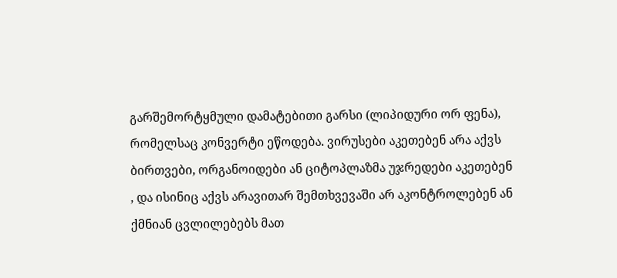გარშემორტყმული დამატებითი გარსი (ლიპიდური ორ ფენა), რომელსაც კონვერტი ეწოდება. ვირუსები აკეთებენ არა აქვს ბირთვები, ორგანოიდები ან ციტოპლაზმა უჯრედები აკეთებენ , და ისინიც აქვს არავითარ შემთხვევაში არ აკონტროლებენ ან ქმნიან ცვლილებებს მათ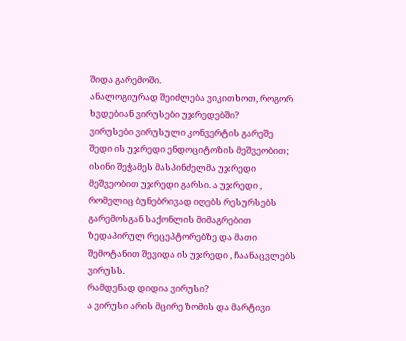შიდა გარემოში.
ანალოგიურად შეიძლება ვიკითხოთ, როგორ ხვდებიან ვირუსები უჯრედებში?
ვირუსები ვირუსული კონვერტის გარეშე შედი ის უჯრედი ენდოციტოზის მეშვეობით; ისინი შეჭამეს მასპინძელმა უჯრედი მეშვეობით უჯრედი გარსი. ა უჯრედი , რომელიც ბუნებრივად იღებს რესურსებს გარემოსგან საქონლის მიმაგრებით ზედაპირულ რეცეპტორებზე და მათი შემოტანით შევიდა ის უჯრედი , ჩაანაცვლებს ვირუსს.
რამდენად დიდია ვირუსი?
ა ვირუსი არის მცირე ზომის და მარტივი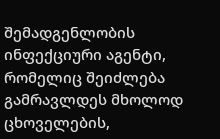შემადგენლობის ინფექციური აგენტი, რომელიც შეიძლება გამრავლდეს მხოლოდ ცხოველების,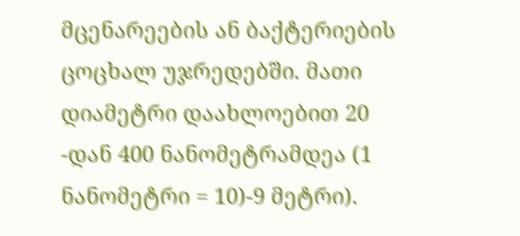მცენარეების ან ბაქტერიების ცოცხალ უჯრედებში. მათი დიამეტრი დაახლოებით 20 -დან 400 ნანომეტრამდეა (1 ნანომეტრი = 10)-9 მეტრი).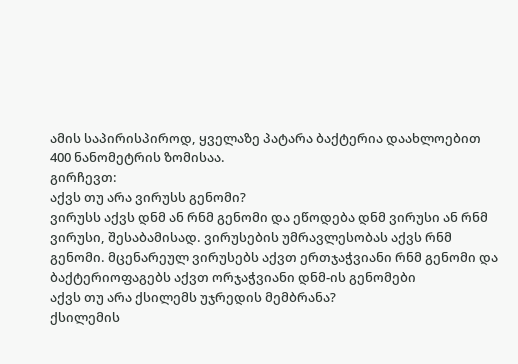ამის საპირისპიროდ, ყველაზე პატარა ბაქტერია დაახლოებით 400 ნანომეტრის ზომისაა.
გირჩევთ:
აქვს თუ არა ვირუსს გენომი?
ვირუსს აქვს დნმ ან რნმ გენომი და ეწოდება დნმ ვირუსი ან რნმ ვირუსი, შესაბამისად. ვირუსების უმრავლესობას აქვს რნმ გენომი. მცენარეულ ვირუსებს აქვთ ერთჯაჭვიანი რნმ გენომი და ბაქტერიოფაგებს აქვთ ორჯაჭვიანი დნმ-ის გენომები
აქვს თუ არა ქსილემს უჯრედის მემბრანა?
ქსილემის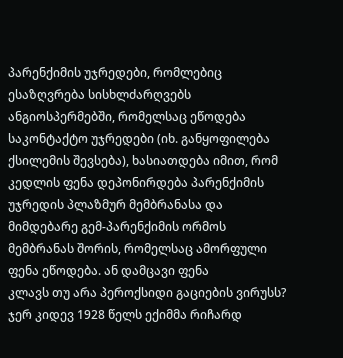პარენქიმის უჯრედები, რომლებიც ესაზღვრება სისხლძარღვებს ანგიოსპერმებში, რომელსაც ეწოდება საკონტაქტო უჯრედები (იხ. განყოფილება ქსილემის შევსება), ხასიათდება იმით, რომ კედლის ფენა დეპონირდება პარენქიმის უჯრედის პლაზმურ მემბრანასა და მიმდებარე გემ-პარენქიმის ორმოს მემბრანას შორის, რომელსაც ამორფული ფენა ეწოდება. ან დამცავი ფენა
კლავს თუ არა პეროქსიდი გაციების ვირუსს?
ჯერ კიდევ 1928 წელს ექიმმა რიჩარდ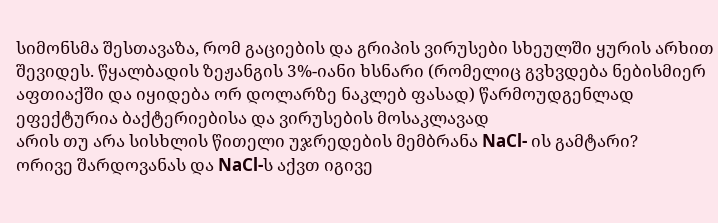სიმონსმა შესთავაზა, რომ გაციების და გრიპის ვირუსები სხეულში ყურის არხით შევიდეს. წყალბადის ზეჟანგის 3%-იანი ხსნარი (რომელიც გვხვდება ნებისმიერ აფთიაქში და იყიდება ორ დოლარზე ნაკლებ ფასად) წარმოუდგენლად ეფექტურია ბაქტერიებისა და ვირუსების მოსაკლავად
არის თუ არა სისხლის წითელი უჯრედების მემბრანა NaCl- ის გამტარი?
ორივე შარდოვანას და NaCl-ს აქვთ იგივე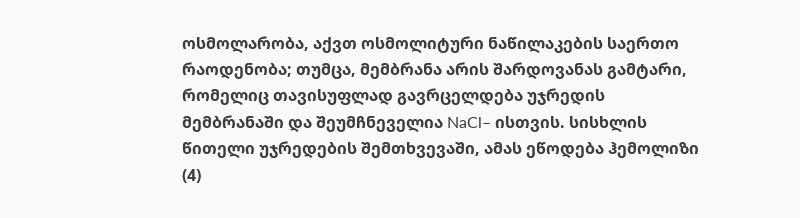ოსმოლარობა, აქვთ ოსმოლიტური ნაწილაკების საერთო რაოდენობა; თუმცა, მემბრანა არის შარდოვანას გამტარი, რომელიც თავისუფლად გავრცელდება უჯრედის მემბრანაში და შეუმჩნეველია NaCl– ისთვის. სისხლის წითელი უჯრედების შემთხვევაში, ამას ეწოდება ჰემოლიზი (4)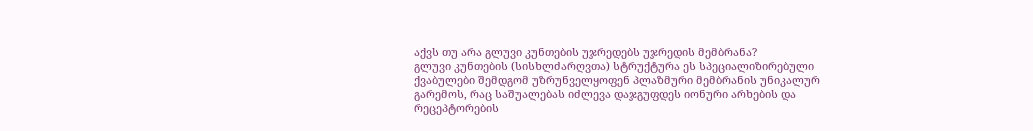აქვს თუ არა გლუვი კუნთების უჯრედებს უჯრედის მემბრანა?
გლუვი კუნთების (სისხლძარღვთა) სტრუქტურა ეს სპეციალიზირებული ქვაბულები შემდგომ უზრუნველყოფენ პლაზმური მემბრანის უნიკალურ გარემოს, რაც საშუალებას იძლევა დაჯგუფდეს იონური არხების და რეცეპტორების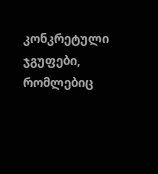კონკრეტული ჯგუფები, რომლებიც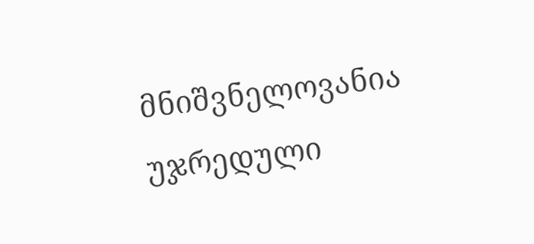მნიშვნელოვანია უჯრედული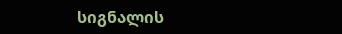სიგნალის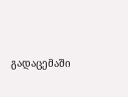გადაცემაში